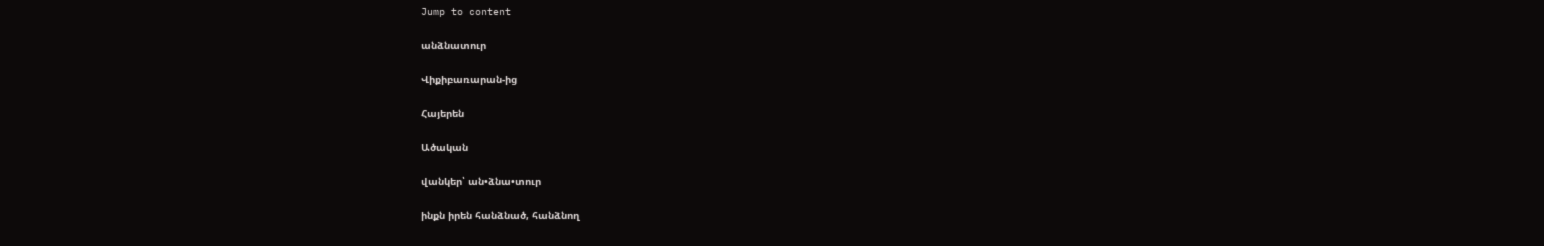Jump to content

անձնատուր

Վիքիբառարան-ից

Հայերեն

Ածական

վանկեր՝ ան•ձնա•տուր

ինքն իրեն հանձնած, հանձնող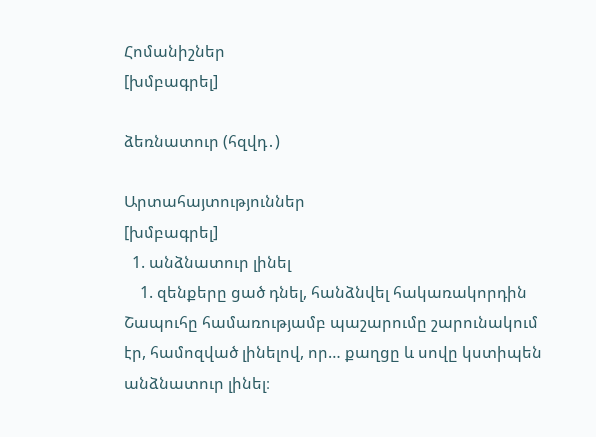Հոմանիշներ
[խմբագրել]

ձեռնատուր (հզվդ․)

Արտահայտություններ
[խմբագրել]
  1. անձնատուր լինել
    1. զենքերը ցած դնել, հանձնվել հակառակորդին  Շապուհը համառությամբ պաշարումը շարունակում էր, համոզված լինելով, որ… քաղցը և սովը կստիպեն անձնատուր լինել։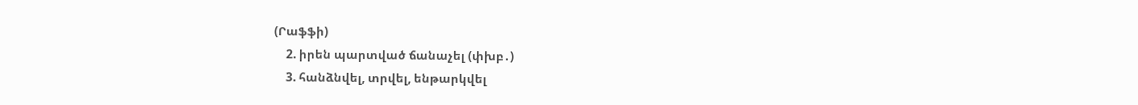(Րաֆֆի)
    2. իրեն պարտված ճանաչել (փխբ․)
    3. հանձնվել, տրվել, ենթարկվել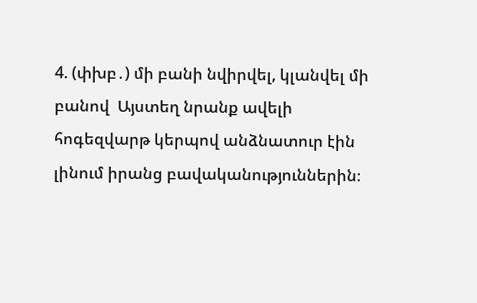4. (փխբ․) մի բանի նվիրվել, կլանվել մի բանով  Այստեղ նրանք ավելի հոգեզվարթ կերպով անձնատուր էին լինում իրանց բավականություններին։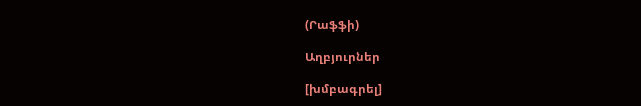(Րաֆֆի)

Աղբյուրներ

[խմբագրել]